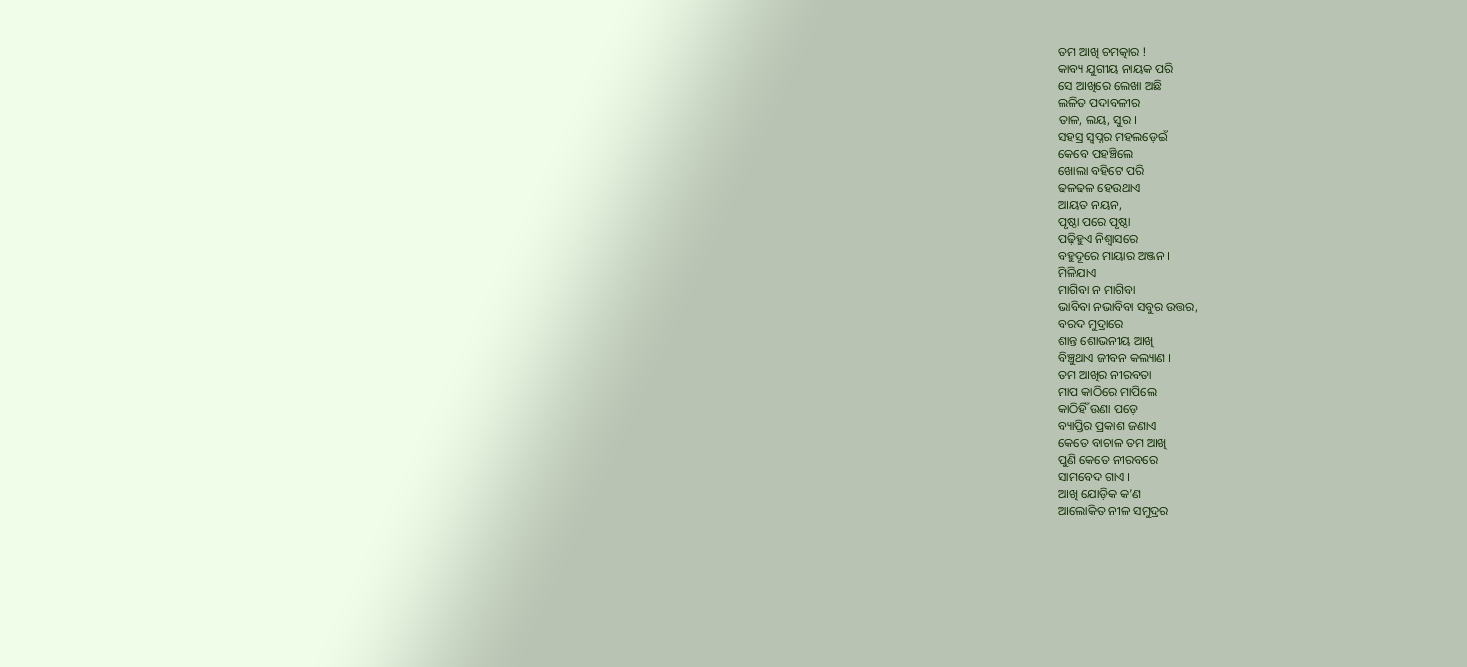ତମ ଆଖି ଚମତ୍କାର !
କାବ୍ୟ ଯୁଗୀୟ ନାୟକ ପରି
ସେ ଆଖିରେ ଲେଖା ଅଛି
ଲଳିତ ପଦାବଳୀର
ତାଳ, ଲୟ, ସୁର ।
ସହସ୍ର ସ୍ୱପ୍ନର ମହଲଡ଼େଇଁ
କେବେ ପହଞ୍ଚିଲେ
ଖୋଲା ବହିଟେ ପରି
ଢଳଢଳ ହେଉଥାଏ
ଆୟତ ନୟନ,
ପୃଷ୍ଠା ପରେ ପୃଷ୍ଠା
ପଢ଼ିହୁଏ ନିଶ୍ୱାସରେ
ବହୁଦୂରେ ମାୟାର ଅଞ୍ଜନ ।
ମିଳିଯାଏ
ମାଗିବା ନ ମାଗିବା
ଭାବିବା ନଭାବିବା ସବୁର ଉତ୍ତର,
ବରଦ ମୁଦ୍ରାରେ
ଶାନ୍ତ ଶୋଭନୀୟ ଆଖି
ବିଞ୍ଚୁଥାଏ ଜୀବନ କଲ୍ୟାଣ ।
ତମ ଆଖିର ନୀରବତା
ମାପ କାଠିରେ ମାପିଲେ
କାଠିହିଁ ଉଣା ପଡ଼େ
ବ୍ୟାପ୍ତିର ପ୍ରକାଶ ଜଣାଏ
କେତେ ବାଚାଳ ତମ ଆଖି
ପୁଣି କେତେ ନୀରବରେ
ସାମବେଦ ଗାଏ ।
ଆଖି ଯୋଡ଼ିକ କ’ଣ
ଆଲୋକିତ ନୀଳ ସମୁଦ୍ରର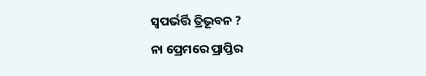ସ୍ୱପର୍ଭର୍ତ୍ତି ତ୍ରିଭୂବନ ?
ନା ପ୍ରେମରେ ପ୍ରାପ୍ତିର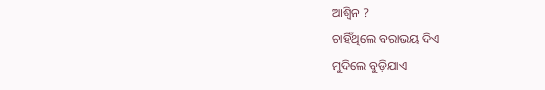ଆଶ୍ୱିନ ?
ଚାହିଁଥିଲେ ବରାଭୟ ଦିଏ
ମୁଦିଲେ ବୁଡ଼ିଯାଏ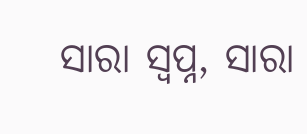ସାରା ସ୍ୱପ୍ନ, ସାରା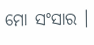ମୋ ସଂସାର ।